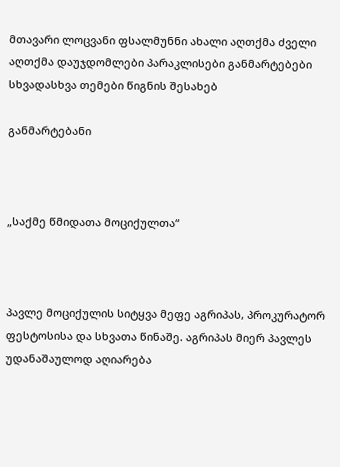მთავარი ლოცვანი ფსალმუნნი ახალი აღთქმა ძველი აღთქმა დაუჯდომლები პარაკლისები განმარტებები სხვადასხვა თემები წიგნის შესახებ

განმარტებანი



„საქმე წმიდათა მოციქულთა“



პავლე მოციქულის სიტყვა მეფე აგრიპას, პროკურატორ ფესტოსისა და სხვათა წინაშე. აგრიპას მიერ პავლეს უდანაშაულოდ აღიარება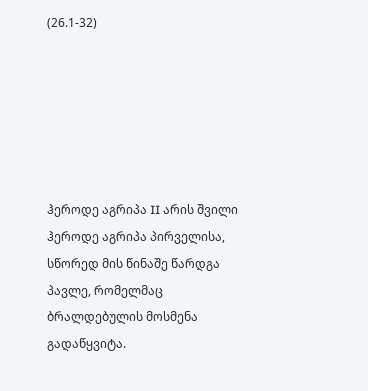(26.1-32)






ჰეროდე აგრიპა II არის შვილი ჰეროდე აგრიპა პირველისა, სწორედ მის წინაშე წარდგა პავლე, რომელმაც ბრალდებულის მოსმენა გადაწყვიტა.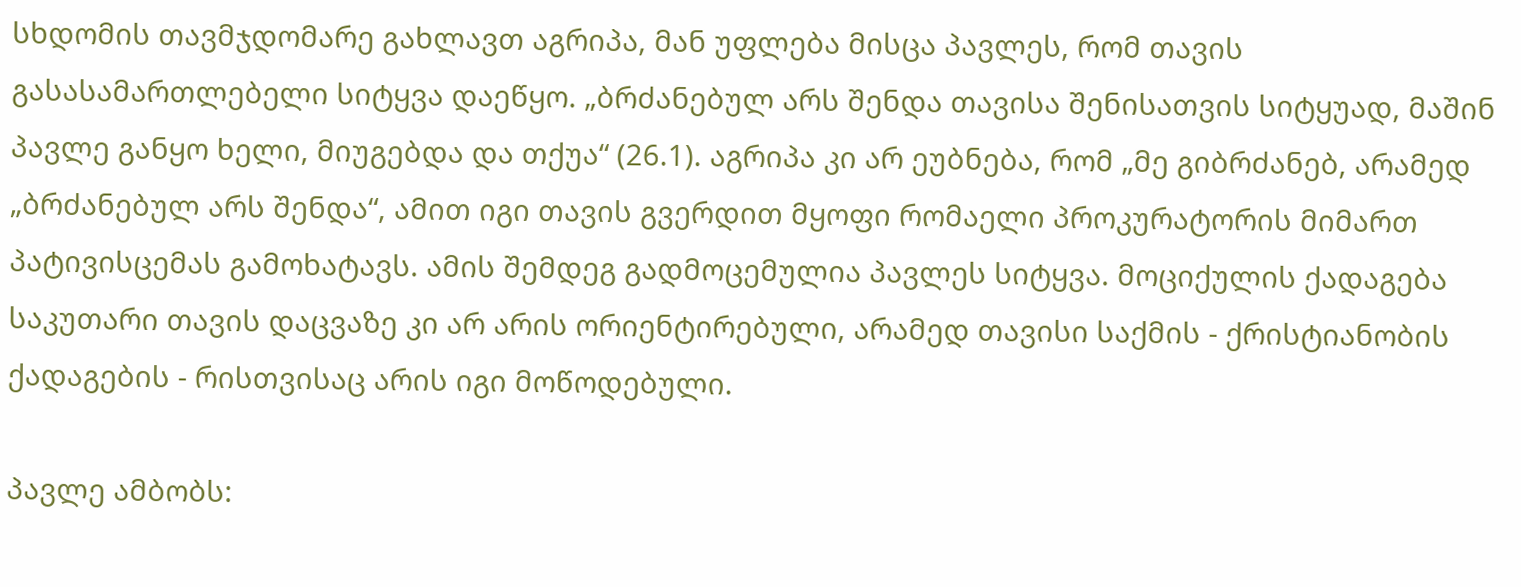სხდომის თავმჯდომარე გახლავთ აგრიპა, მან უფლება მისცა პავლეს, რომ თავის გასასამართლებელი სიტყვა დაეწყო. „ბრძანებულ არს შენდა თავისა შენისათვის სიტყუად, მაშინ პავლე განყო ხელი, მიუგებდა და თქუა“ (26.1). აგრიპა კი არ ეუბნება, რომ „მე გიბრძანებ, არამედ „ბრძანებულ არს შენდა“, ამით იგი თავის გვერდით მყოფი რომაელი პროკურატორის მიმართ პატივისცემას გამოხატავს. ამის შემდეგ გადმოცემულია პავლეს სიტყვა. მოციქულის ქადაგება საკუთარი თავის დაცვაზე კი არ არის ორიენტირებული, არამედ თავისი საქმის - ქრისტიანობის ქადაგების - რისთვისაც არის იგი მოწოდებული.

პავლე ამბობს: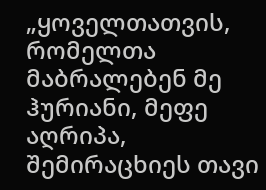„ყოველთათვის, რომელთა მაბრალებენ მე ჰურიანი, მეფე აღრიპა, შემირაცხიეს თავი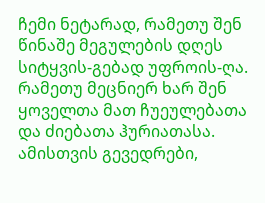ჩემი ნეტარად, რამეთუ შენ წინაშე მეგულების დღეს სიტყვის-გებად უფროის-ღა. რამეთუ მეცნიერ ხარ შენ ყოველთა მათ ჩუეულებათა და ძიებათა ჰურიათასა. ამისთვის გევედრები,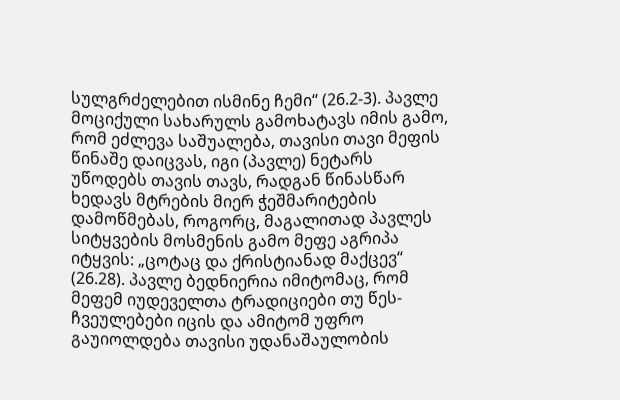სულგრძელებით ისმინე ჩემი“ (26.2-3). პავლე მოციქული სახარულს გამოხატავს იმის გამო, რომ ეძლევა საშუალება, თავისი თავი მეფის წინაშე დაიცვას, იგი (პავლე) ნეტარს უწოდებს თავის თავს, რადგან წინასწარ ხედავს მტრების მიერ ჭეშმარიტების დამოწმებას, როგორც, მაგალითად პავლეს სიტყვების მოსმენის გამო მეფე აგრიპა იტყვის: „ცოტაც და ქრისტიანად მაქცევ“ (26.28). პავლე ბედნიერია იმიტომაც, რომ მეფემ იუდეველთა ტრადიციები თუ წეს-ჩვეულებები იცის და ამიტომ უფრო გაუიოლდება თავისი უდანაშაულობის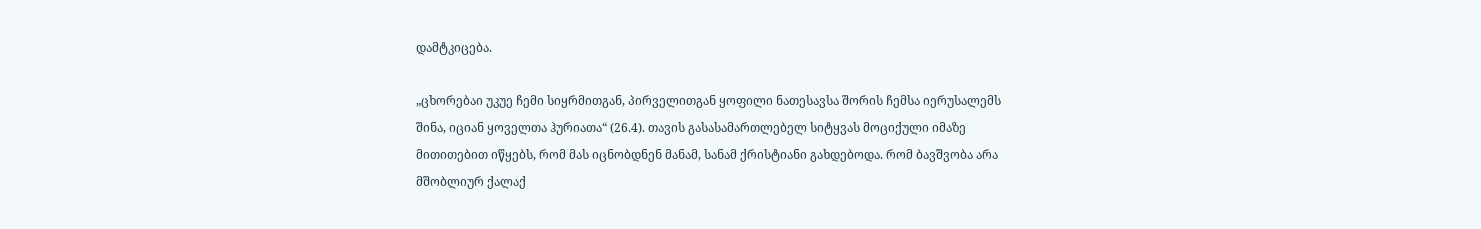დამტკიცება.

„ცხორებაი უკუე ჩემი სიყრმითგან, პირველითგან ყოფილი ნათესავსა შორის ჩემსა იერუსალემს შინა, იციან ყოველთა ჰურიათა“ (26.4). თავის გასასამართლებელ სიტყვას მოციქული იმაზე მითითებით იწყებს, რომ მას იცნობდნენ მანამ, სანამ ქრისტიანი გახდებოდა. რომ ბავშვობა არა მშობლიურ ქალაქ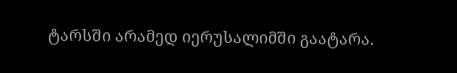ტარსში არამედ იერუსალიმში გაატარა.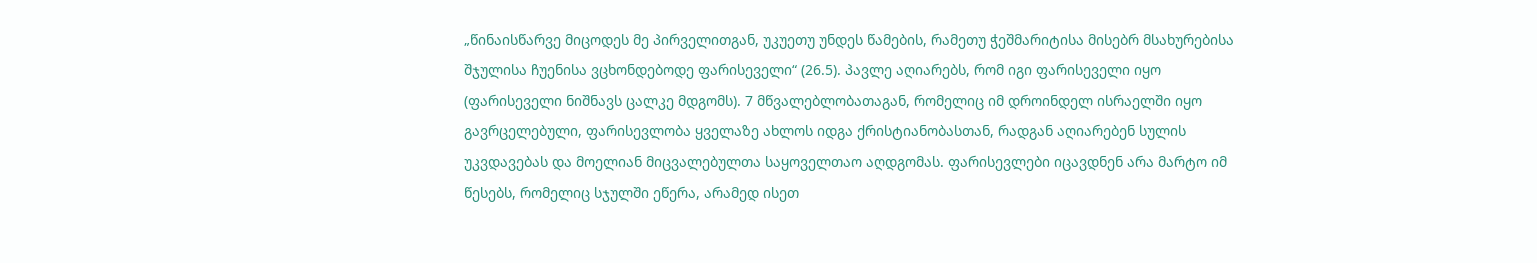„წინაისწარვე მიცოდეს მე პირველითგან, უკუეთუ უნდეს წამების, რამეთუ ჭეშმარიტისა მისებრ მსახურებისა შჯულისა ჩუენისა ვცხონდებოდე ფარისეველი“ (26.5). პავლე აღიარებს, რომ იგი ფარისეველი იყო (ფარისეველი ნიშნავს ცალკე მდგომს). 7 მწვალებლობათაგან, რომელიც იმ დროინდელ ისრაელში იყო გავრცელებული, ფარისევლობა ყველაზე ახლოს იდგა ქრისტიანობასთან, რადგან აღიარებენ სულის უკვდავებას და მოელიან მიცვალებულთა საყოველთაო აღდგომას. ფარისევლები იცავდნენ არა მარტო იმ წესებს, რომელიც სჯულში ეწერა, არამედ ისეთ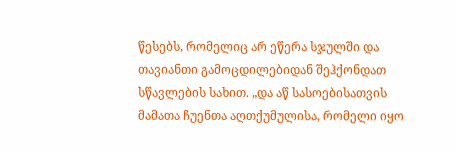წესებს, რომელიც არ ეწერა სჯულში და თავიანთი გამოცდილებიდან შეჰქონდათ სწავლების სახით. „და აწ სასოებისათვის მამათა ჩუენთა აღთქუმულისა, რომელი იყო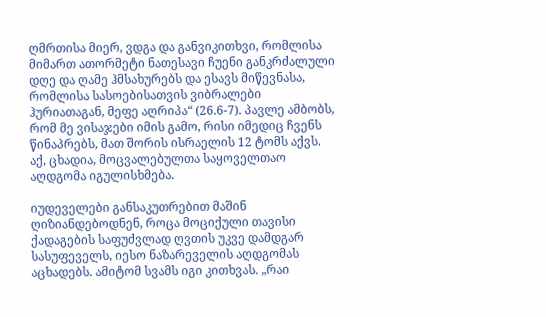ღმრთისა მიერ, ვდგა და განვიკითხვი, რომლისა მიმართ ათორმეტი ნათესავი ჩუენი განკრძალული დღე და ღამე ჰმსახურებს და ესავს მიწევნასა, რომლისა სასოებისათვის ვიბრალები ჰურიათაგან, მეფე აღრიპა“ (26.6-7). პავლე ამბობს, რომ მე ვისაჯები იმის გამო, რისი იმედიც ჩვენს წინაპრებს, მათ შორის ისრაელის 12 ტომს აქვს. აქ, ცხადია, მოცვალებულთა საყოველთაო აღდგომა იგულისხმება.

იუდეველები განსაკუთრებით მაშინ ღიზიანდებოდნენ, როცა მოციქული თავისი ქადაგების საფუძვლად ღვთის უკვე დამდგარ სასუფეველს, იესო ნაზარეველის აღდგომას აცხადებს. ამიტომ სვამს იგი კითხვას. „რაი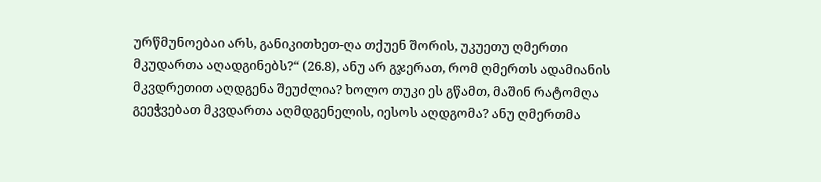ურწმუნოებაი არს, განიკითხეთ-ღა თქუენ შორის, უკუეთუ ღმერთი მკუდართა აღადგინებს?“ (26.8), ანუ არ გჯერათ, რომ ღმერთს ადამიანის მკვდრეთით აღდგენა შეუძლია? ხოლო თუკი ეს გწამთ, მაშინ რატომღა გეეჭვებათ მკვდართა აღმდგენელის, იესოს აღდგომა? ანუ ღმერთმა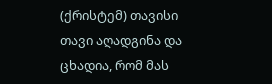(ქრისტემ) თავისი თავი აღადგინა და ცხადია, რომ მას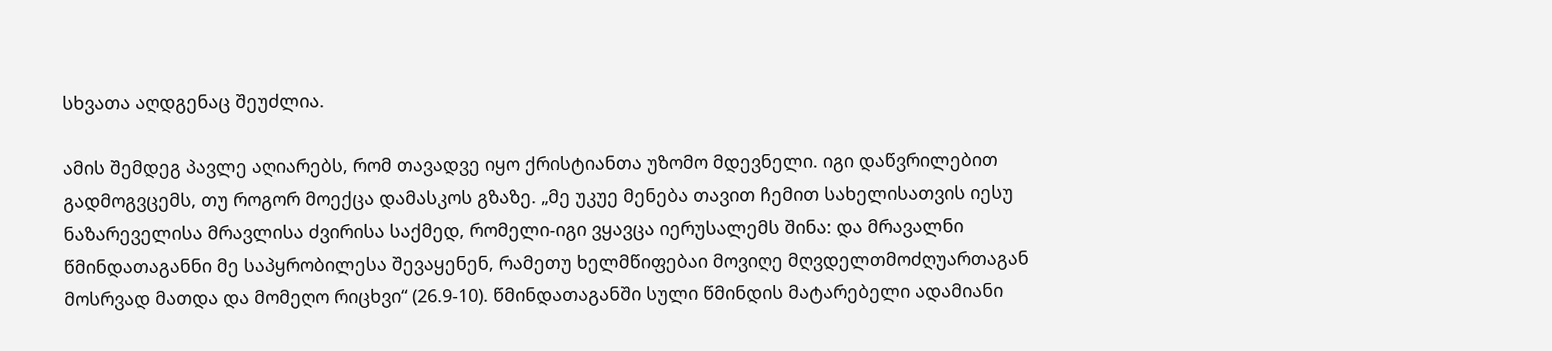სხვათა აღდგენაც შეუძლია.

ამის შემდეგ პავლე აღიარებს, რომ თავადვე იყო ქრისტიანთა უზომო მდევნელი. იგი დაწვრილებით გადმოგვცემს, თუ როგორ მოექცა დამასკოს გზაზე. „მე უკუე მენება თავით ჩემით სახელისათვის იესუ ნაზარეველისა მრავლისა ძვირისა საქმედ, რომელი-იგი ვყავცა იერუსალემს შინა: და მრავალნი წმინდათაგანნი მე საპყრობილესა შევაყენენ, რამეთუ ხელმწიფებაი მოვიღე მღვდელთმოძღუართაგან მოსრვად მათდა და მომეღო რიცხვი“ (26.9-10). წმინდათაგანში სული წმინდის მატარებელი ადამიანი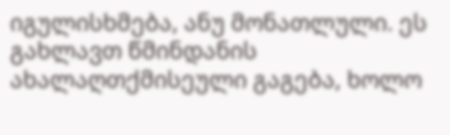იგულისხმება, ანუ მონათლული. ეს გახლავთ წმინდანის ახალაღთქმისეული გაგება, ხოლო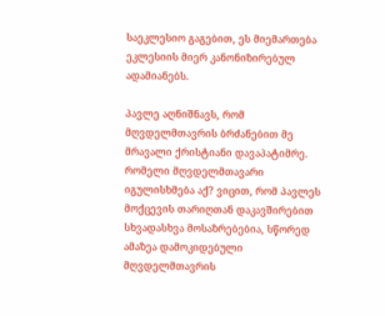საეკლესიო გაგებით, ეს მიემართება ეკლესიის მიერ კანონიზირებულ ადამიანებს.

პავლე აღნიშნავს, რომ მღვდელმთავრის ბრძანებით მე მრავალი ქრისტიანი დავაპატიმრე. რომელი მღვდელმთავარი იგულისხმება აქ? ვიცით, რომ პავლეს მოქცევის თარიღთან დაკავშირებით სხვადასხვა მოსაზრებებია, სწორედ ამაზეა დამოკიდებული მღვდელმთავრის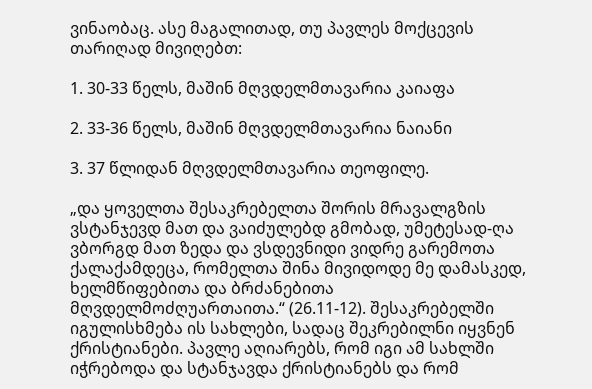ვინაობაც. ასე მაგალითად, თუ პავლეს მოქცევის თარიღად მივიღებთ:

1. 30-33 წელს, მაშინ მღვდელმთავარია კაიაფა

2. 33-36 წელს, მაშინ მღვდელმთავარია ნაიანი

3. 37 წლიდან მღვდელმთავარია თეოფილე.

„და ყოველთა შესაკრებელთა შორის მრავალგზის ვსტანჯევდ მათ და ვაიძულებდ გმობად, უმეტესად-ღა ვბორგდ მათ ზედა და ვსდევნიდი ვიდრე გარემოთა ქალაქამდეცა, რომელთა შინა მივიდოდე მე დამასკედ, ხელმწიფებითა და ბრძანებითა მღვდელმოძღუართაითა.“ (26.11-12). შესაკრებელში იგულისხმება ის სახლები, სადაც შეკრებილნი იყვნენ ქრისტიანები. პავლე აღიარებს, რომ იგი ამ სახლში იჭრებოდა და სტანჯავდა ქრისტიანებს და რომ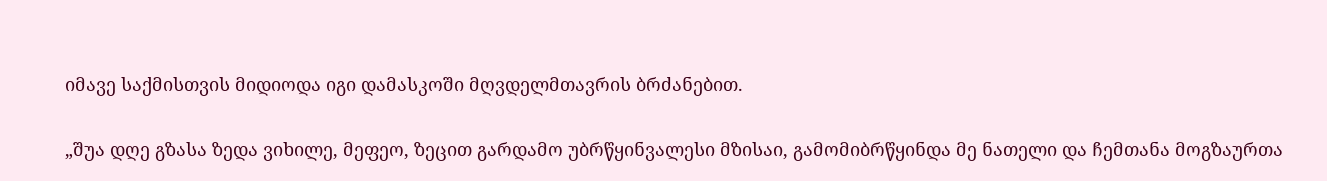იმავე საქმისთვის მიდიოდა იგი დამასკოში მღვდელმთავრის ბრძანებით.

„შუა დღე გზასა ზედა ვიხილე, მეფეო, ზეცით გარდამო უბრწყინვალესი მზისაი, გამომიბრწყინდა მე ნათელი და ჩემთანა მოგზაურთა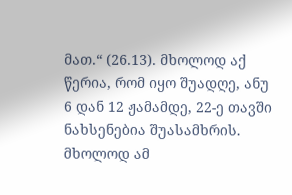მათ.“ (26.13). მხოლოდ აქ წერია, რომ იყო შუადღე, ანუ 6 დან 12 ჟამამდე, 22-ე თავში ნახსენებია შუასამხრის. მხოლოდ ამ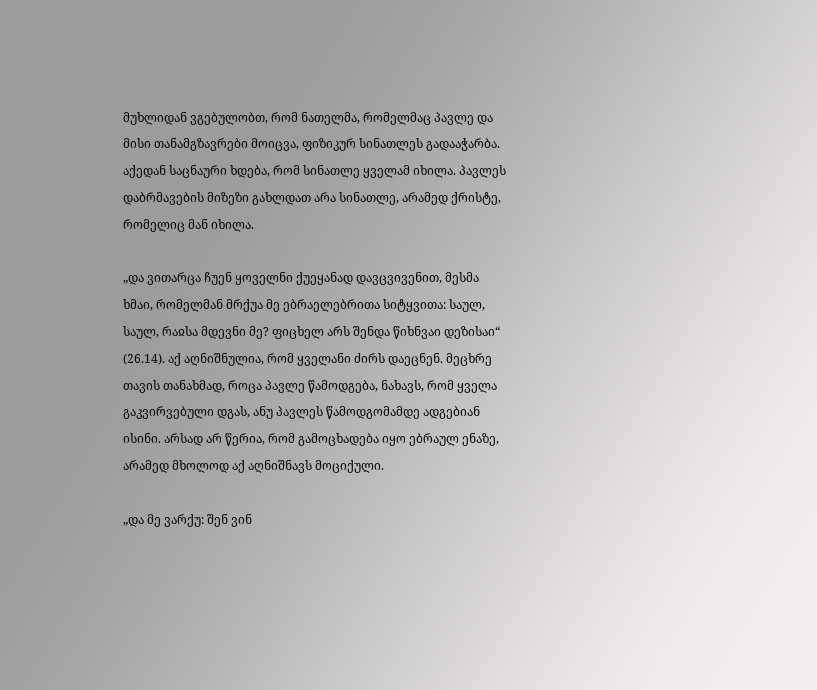მუხლიდან ვგებულობთ, რომ ნათელმა, რომელმაც პავლე და მისი თანამგზავრები მოიცვა, ფიზიკურ სინათლეს გადააჭარბა. აქედან საცნაური ხდება, რომ სინათლე ყველამ იხილა. პავლეს დაბრმავების მიზეზი გახლდათ არა სინათლე, არამედ ქრისტე, რომელიც მან იხილა.

„და ვითარცა ჩუენ ყოველნი ქუეყანად დავცვივენით, მესმა ხმაი, რომელმან მრქუა მე ებრაელებრითა სიტყვითა: საულ, საულ, რაჲსა მდევნი მე? ფიცხელ არს შენდა წიხნვაი დეზისაი“ (26.14). აქ აღნიშნულია, რომ ყველანი ძირს დაეცნენ. მეცხრე თავის თანახმად, როცა პავლე წამოდგება, ნახავს, რომ ყველა გაკვირვებული დგას, ანუ პავლეს წამოდგომამდე ადგებიან ისინი. არსად არ წერია, რომ გამოცხადება იყო ებრაულ ენაზე, არამედ მხოლოდ აქ აღნიშნავს მოციქული.

„და მე ვარქუ: შენ ვინ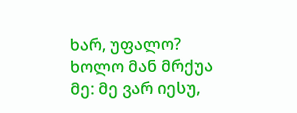ხარ, უფალო? ხოლო მან მრქუა მე: მე ვარ იესუ,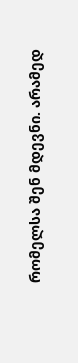რომელსა შენ მდევნი. არამედ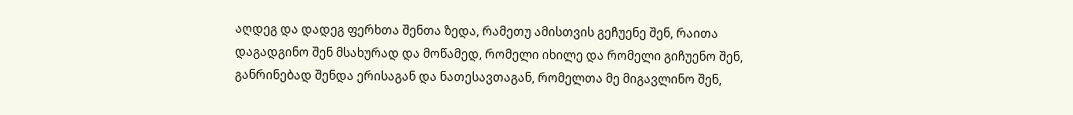აღდეგ და დადეგ ფერხთა შენთა ზედა, რამეთუ ამისთვის გეჩუენე შენ, რაითა დაგადგინო შენ მსახურად და მოწამედ, რომელი იხილე და რომელი გიჩუენო შენ, განრინებად შენდა ერისაგან და ნათესავთაგან, რომელთა მე მიგავლინო შენ,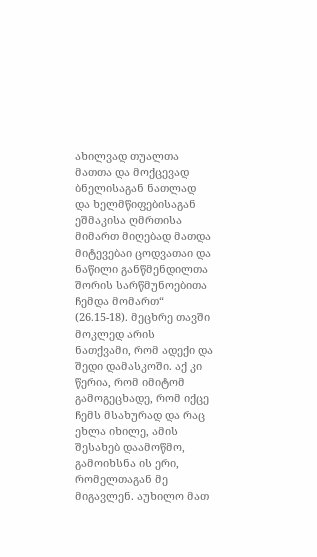ახილვად თუალთა მათთა და მოქცევად ბნელისაგან ნათლად და ხელმწიფებისაგან ეშმაკისა ღმრთისა მიმართ მიღებად მათდა მიტევებაი ცოდვათაი და ნაწილი განწმენდილთა შორის სარწმუნოებითა ჩემდა მომართ“ (26.15-18). მეცხრე თავში მოკლედ არის ნათქვამი, რომ ადექი და შედი დამასკოში. აქ კი წერია, რომ იმიტომ გამოგეცხადე, რომ იქცე ჩემს მსახურად და რაც ეხლა იხილე, ამის შესახებ დაამოწმო, გამოიხსნა ის ერი, რომელთაგან მე მიგავლენ. აუხილო მათ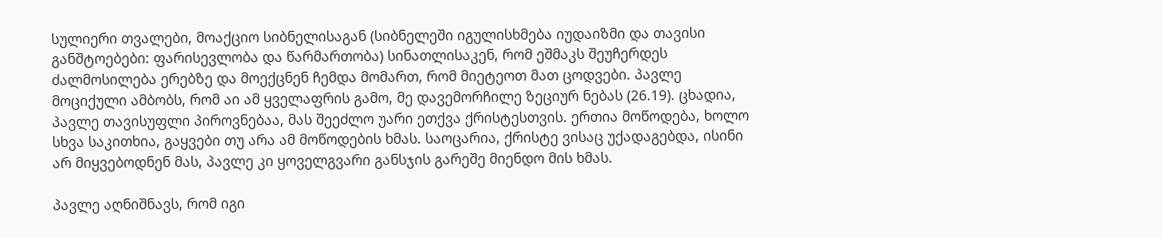სულიერი თვალები, მოაქციო სიბნელისაგან (სიბნელეში იგულისხმება იუდაიზმი და თავისი განშტოებები: ფარისევლობა და წარმართობა) სინათლისაკენ, რომ ეშმაკს შეუჩერდეს ძალმოსილება ერებზე და მოექცნენ ჩემდა მომართ, რომ მიეტეოთ მათ ცოდვები. პავლე მოციქული ამბობს, რომ აი ამ ყველაფრის გამო, მე დავემორჩილე ზეციურ ნებას (26.19). ცხადია, პავლე თავისუფლი პიროვნებაა, მას შეეძლო უარი ეთქვა ქრისტესთვის. ერთია მოწოდება, ხოლო სხვა საკითხია, გაყვები თუ არა ამ მოწოდების ხმას. საოცარია, ქრისტე ვისაც უქადაგებდა, ისინი არ მიყვებოდნენ მას, პავლე კი ყოველგვარი განსჯის გარეშე მიენდო მის ხმას.

პავლე აღნიშნავს, რომ იგი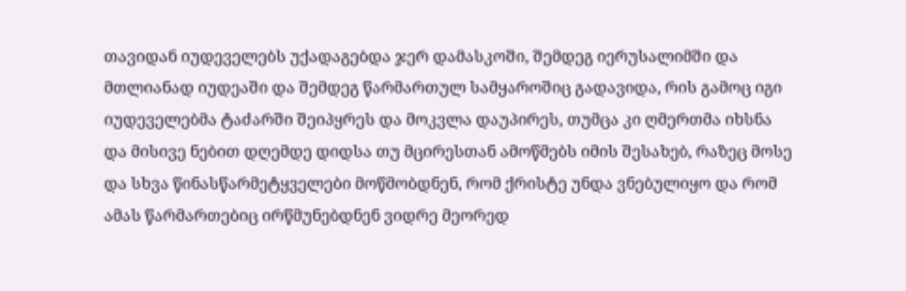თავიდან იუდეველებს უქადაგებდა ჯერ დამასკოში, შემდეგ იერუსალიმში და მთლიანად იუდეაში და შემდეგ წარმართულ სამყაროშიც გადავიდა, რის გამოც იგი იუდეველებმა ტაძარში შეიპყრეს და მოკვლა დაუპირეს, თუმცა კი ღმერთმა იხსნა და მისივე ნებით დღემდე დიდსა თუ მცირესთან ამოწმებს იმის შესახებ, რაზეც მოსე და სხვა წინასწარმეტყველები მოწმობდნენ, რომ ქრისტე უნდა ვნებულიყო და რომ ამას წარმართებიც ირწმუნებდნენ ვიდრე მეორედ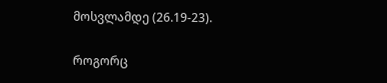მოსვლამდე (26.19-23).

როგორც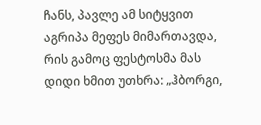ჩანს, პავლე ამ სიტყვით აგრიპა მეფეს მიმართავდა, რის გამოც ფესტოსმა მას დიდი ხმით უთხრა: „ჰბორგი,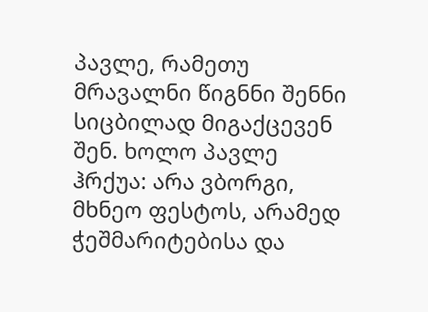პავლე, რამეთუ მრავალნი წიგნნი შენნი სიცბილად მიგაქცევენ შენ. ხოლო პავლე ჰრქუა: არა ვბორგი, მხნეო ფესტოს, არამედ ჭეშმარიტებისა და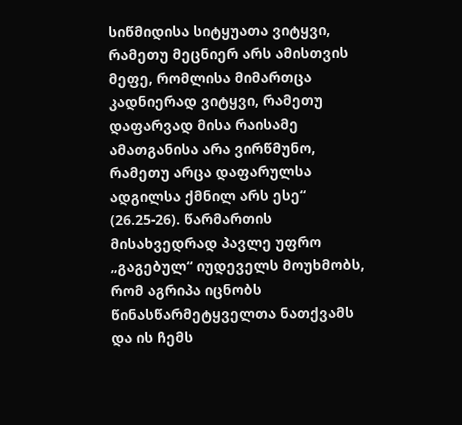სიწმიდისა სიტყუათა ვიტყვი, რამეთუ მეცნიერ არს ამისთვის მეფე, რომლისა მიმართცა კადნიერად ვიტყვი, რამეთუ დაფარვად მისა რაისამე ამათგანისა არა ვირწმუნო, რამეთუ არცა დაფარულსა ადგილსა ქმნილ არს ესე“ (26.25-26). წარმართის მისახვედრად პავლე უფრო „გაგებულ“ იუდეველს მოუხმობს, რომ აგრიპა იცნობს წინასწარმეტყველთა ნათქვამს და ის ჩემს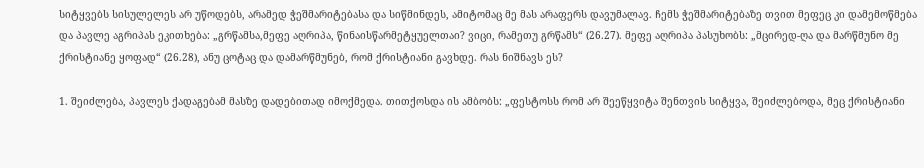სიტყვებს სისულელეს არ უწოდებს, არამედ ჭეშმარიტებასა და სიწმინდეს, ამიტომაც მე მას არაფერს დავუმალავ. ჩემს ჭეშმარიტებაზე თვით მეფეც კი დამემოწმება და პავლე აგრიპას ეკითხება: „გრწამსა,მეფე აღრიპა, წინაისწარმეტყუელთაი? ვიცი, რამეთუ გრწამს“ (26.27). მეფე აღრიპა პასუხობს: „მცირედ-ღა და მარწმუნო მე ქრისტიანე ყოფად“ (26.28), ანუ ცოტაც და დამარწმუნებ, რომ ქრისტიანი გავხდე. რას ნიშნავს ეს?

1. შეიძლება, პავლეს ქადაგებამ მასზე დადებითად იმოქმედა. თითქოსდა ის ამბობს: „ფესტოსს რომ არ შეეწყვიტა შენთვის სიტყვა, შეიძლებოდა, მეც ქრისტიანი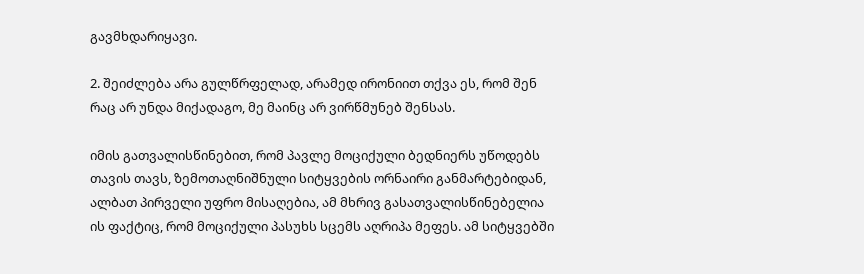გავმხდარიყავი.

2. შეიძლება არა გულწრფელად, არამედ ირონიით თქვა ეს, რომ შენ რაც არ უნდა მიქადაგო, მე მაინც არ ვირწმუნებ შენსას.

იმის გათვალისწინებით, რომ პავლე მოციქული ბედნიერს უწოდებს თავის თავს, ზემოთაღნიშნული სიტყვების ორნაირი განმარტებიდან, ალბათ პირველი უფრო მისაღებია, ამ მხრივ გასათვალისწინებელია ის ფაქტიც, რომ მოციქული პასუხს სცემს აღრიპა მეფეს. ამ სიტყვებში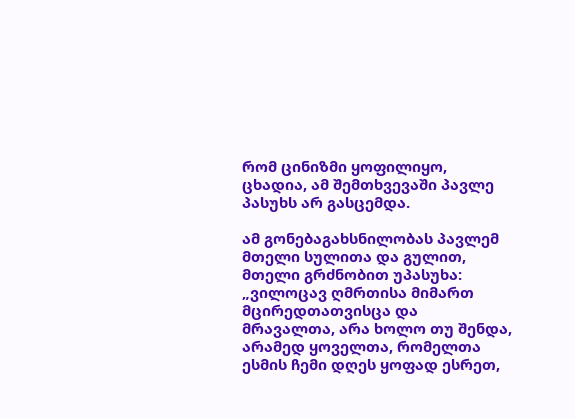რომ ცინიზმი ყოფილიყო, ცხადია, ამ შემთხვევაში პავლე პასუხს არ გასცემდა.

ამ გონებაგახსნილობას პავლემ მთელი სულითა და გულით, მთელი გრძნობით უპასუხა: „ვილოცავ ღმრთისა მიმართ მცირედთათვისცა და მრავალთა, არა ხოლო თუ შენდა, არამედ ყოველთა, რომელთა ესმის ჩემი დღეს ყოფად ესრეთ,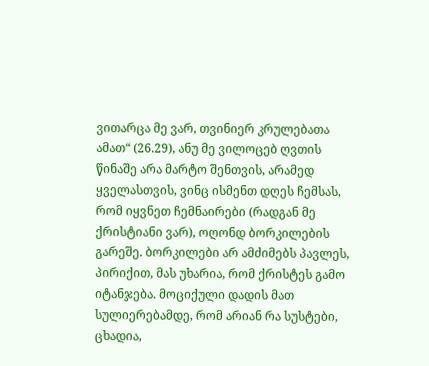ვითარცა მე ვარ, თვინიერ კრულებათა ამათ“ (26.29), ანუ მე ვილოცებ ღვთის წინაშე არა მარტო შენთვის, არამედ ყველასთვის, ვინც ისმენთ დღეს ჩემსას, რომ იყვნეთ ჩემნაირები (რადგან მე ქრისტიანი ვარ), ოღონდ ბორკილების გარეშე. ბორკილები არ ამძიმებს პავლეს, პირიქით, მას უხარია, რომ ქრისტეს გამო იტანჯება. მოციქული დადის მათ სულიერებამდე, რომ არიან რა სუსტები, ცხადია,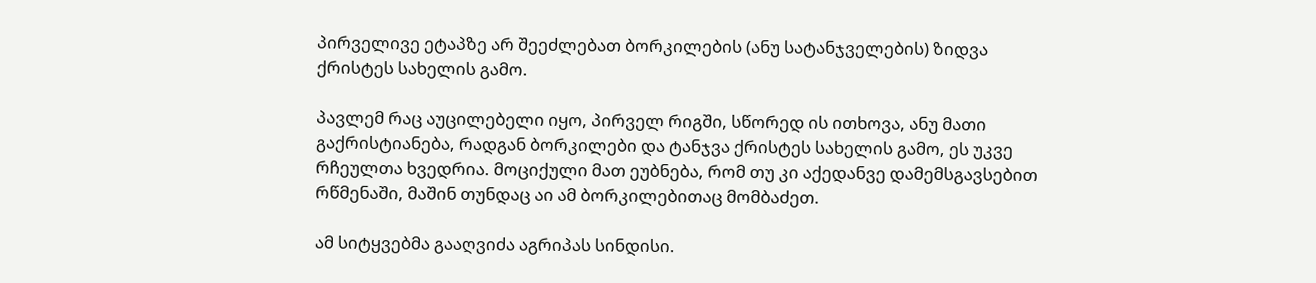პირველივე ეტაპზე არ შეეძლებათ ბორკილების (ანუ სატანჯველების) ზიდვა ქრისტეს სახელის გამო.

პავლემ რაც აუცილებელი იყო, პირველ რიგში, სწორედ ის ითხოვა, ანუ მათი გაქრისტიანება, რადგან ბორკილები და ტანჯვა ქრისტეს სახელის გამო, ეს უკვე რჩეულთა ხვედრია. მოციქული მათ ეუბნება, რომ თუ კი აქედანვე დამემსგავსებით რწმენაში, მაშინ თუნდაც აი ამ ბორკილებითაც მომბაძეთ.

ამ სიტყვებმა გააღვიძა აგრიპას სინდისი.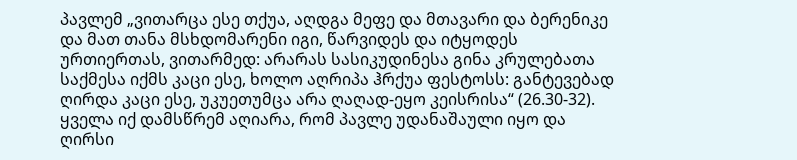პავლემ „ვითარცა ესე თქუა, აღდგა მეფე და მთავარი და ბერენიკე და მათ თანა მსხდომარენი იგი, წარვიდეს და იტყოდეს ურთიერთას, ვითარმედ: არარას სასიკუდინესა გინა კრულებათა საქმესა იქმს კაცი ესე, ხოლო აღრიპა ჰრქუა ფესტოსს: განტევებად ღირდა კაცი ესე, უკუეთუმცა არა ღაღად-ეყო კეისრისა“ (26.30-32). ყველა იქ დამსწრემ აღიარა, რომ პავლე უდანაშაული იყო და ღირსი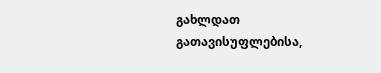გახლდათ გათავისუფლებისა,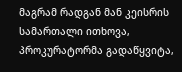მაგრამ რადგან მან კეისრის სამართალი ითხოვა, პროკურატორმა გადაწყვიტა,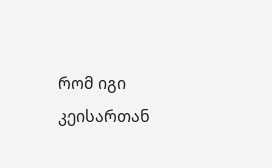რომ იგი კეისართან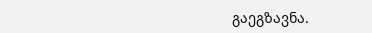გაეგზავნა.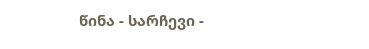წინა - სარჩევი -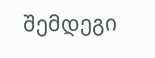შემდეგი